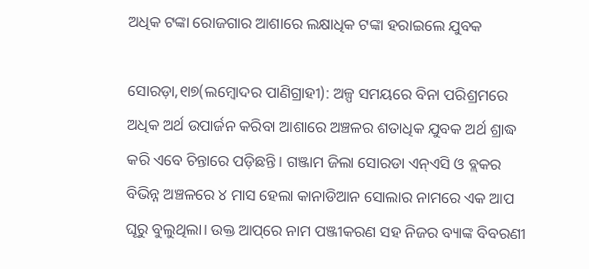ଅଧିକ ଟଙ୍କା ରୋଜଗାର ଆଶାରେ ଲକ୍ଷାଧିକ ଟଙ୍କା ହରାଇଲେ ଯୁବକ

ସୋରଡ଼ା,୧ା୭(ଲମ୍ବୋଦର ପାଣିଗ୍ରାହୀ): ଅଳ୍ପ ସମୟରେ ବିନା ପରିଶ୍ରମରେ ଅଧିକ ଅର୍ଥ ଉପାର୍ଜନ କରିବା ଆଶାରେ ଅଞ୍ଚଳର ଶତାଧିକ ଯୁବକ ଅର୍ଥ ଶ୍ରାଦ୍ଧ କରି ଏବେ ଚିନ୍ତାରେ ପଡ଼ିଛନ୍ତି। ଗଞ୍ଜାମ ଜିଲା ସୋରଡା ଏନ୍‌ଏସି ଓ ବ୍ଲକର ବିଭିନ୍ନ ଅଞ୍ଚଳରେ ୪ ମାସ ହେଲା କାନାଡିଆନ ସୋଲାର ନାମରେ ଏକ ଆପ ଘୂରୁ ବୁଲୁଥିଲା। ଉକ୍ତ ଆପ୍‌ରେ ନାମ ପଞ୍ଜୀକରଣ ସହ ନିଜର ବ୍ୟାଙ୍କ ବିବରଣୀ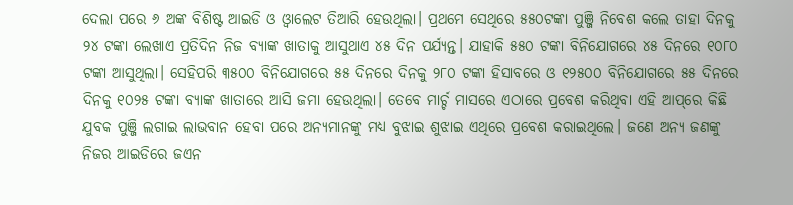ଦେଲା ପରେ ୬ ଅଙ୍କ ବିଶିଷ୍ଟ ଆଇଡି ଓ ଓ୍ବାଲେଟ ତିଆରି ହେଉଥିଲା। ପ୍ରଥମେ ସେଥିରେ ୫୫୦ଟଙ୍କା ପୁଞ୍ଜି ନିବେଶ କଲେ ତାହା ଦିନକୁ ୨୪ ଟଙ୍କା ଲେଖାଏ ପ୍ରତିଦିନ ନିଜ ବ୍ୟାଙ୍କ ଖାତାକୁ ଆସୁଥାଏ ୪୫ ଦିନ ପର୍ଯ୍ୟନ୍ତ। ଯାହାକି ୫୫୦ ଟଙ୍କା ବିନିଯୋଗରେ ୪୫ ଦିନରେ ୧୦୮୦ ଟଙ୍କା ଆସୁଥିଲା। ସେହିପରି ୩୫୦୦ ବିନିଯୋଗରେ ୫୫ ଦିନରେ ଦିନକୁ ୨୮୦ ଟଙ୍କା ହିସାବରେ ଓ ୧୨୫୦୦ ବିନିଯୋଗରେ ୫୫ ଦିନରେ ଦିନକୁ ୧୦୨୫ ଟଙ୍କା ବ୍ୟାଙ୍କ ଖାତାରେ ଆସି ଜମା ହେଉଥିଲା। ତେବେ ମାର୍ଚ୍ଚ ମାସରେ ଏଠାରେ ପ୍ରବେଶ କରିଥିବା ଏହି ଆପ୍‌ରେ କିଛି ଯୁବକ ପୁଞ୍ଜି ଲଗାଇ ଲାଭବାନ ହେବା ପରେ ଅନ୍ୟମାନଙ୍କୁ ମଧ୍ୟ ବୁଝାଇ ଶୁଝାଇ ଏଥିରେ ପ୍ରବେଶ କରାଇଥିଲେ। ଜଣେ ଅନ୍ୟ ଜଣଙ୍କୁ ନିଜର ଆଇଡିରେ ଜଏନ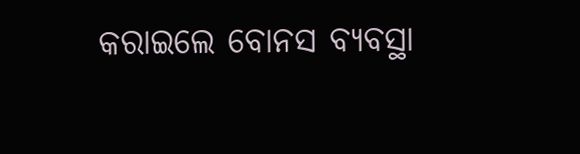କରାଇଲେ ବୋନସ ବ୍ୟବସ୍ଥା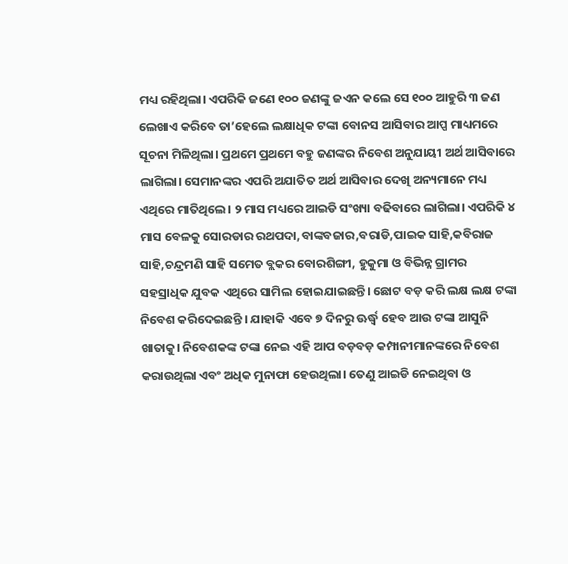ମଧ୍ୟ ରହିଥିଲା। ଏପରିକି ଜଣେ ୧୦୦ ଜଣଙ୍କୁ ଜଏନ କଲେ ସେ ୧୦୦ ଆହୁରି ୩ ଜଣ ଲେଖାଏ କରିବେ ତା’ହେଲେ ଲକ୍ଷାଧିକ ଟଙ୍କା ବୋନସ ଆସିବାର ଆପ୍ପ ମାଧ୍ୟମରେ ସୂଚନା ମିଳିଥିଲା। ପ୍ରଥମେ ପ୍ରଥମେ ବହୁ ଜଣଙ୍କର ନିବେଶ ଅନୁଯାୟୀ ଅର୍ଥ ଆସିବାରେ ଲାଗିଲା। ସେମାନଙ୍କର ଏପରି ଅଯାତିତ ଅର୍ଥ ଆସିବାର ଦେଖି ଅନ୍ୟମାନେ ମଧ୍ୟ ଏଥିରେ ମାତିଥିଲେ। ୨ ମାସ ମଧ୍ୟରେ ଆଇଡି ସଂଖ୍ୟା ବଢିବାରେ ଲାଗିଲା। ଏପରିକି ୪ ମାସ ବେଳକୁ ସୋରଡାର ରଥପଦା,ବାଙ୍କବଜାର,ବରାଡି,ପାଇକ ସାହି,କବିରାଜ ସାହି,ଚନ୍ଦ୍ରମଣି ସାହି ସମେତ ବ୍ଲକର ବୋରଶିଙ୍ଗୀ, ହୁକୁମା ଓ ବିଭିନ୍ନ ଗ୍ରାମର ସହସ୍ରାଧିକ ଯୁବକ ଏଥିରେ ସାମିଲ ହୋଇଯାଇଛନ୍ତି। ଛୋଟ ବଡ଼ କରି ଲକ୍ଷ ଲକ୍ଷ ଟଙ୍କା ନିବେଶ କରିଦେଇଛନ୍ତି । ଯାହାକି ଏବେ ୭ ଦିନରୁ ଊର୍ଦ୍ଧ୍ୱ ହେବ ଆଉ ଟଙ୍କା ଆସୁନି ଖାତାକୁ। ନିବେଶକଙ୍କ ଟଙ୍କା ନେଇ ଏହି ଆପ ବଡ଼ବଡ଼ କମ୍ପାନୀମାନଙ୍କରେ ନିବେଶ କରାଉଥିଲା ଏବଂ ଅଧିକ ମୁନାଫା ହେଉଥିଲା। ତେଣୁ ଆଇଡି ନେଇଥିବା ଓ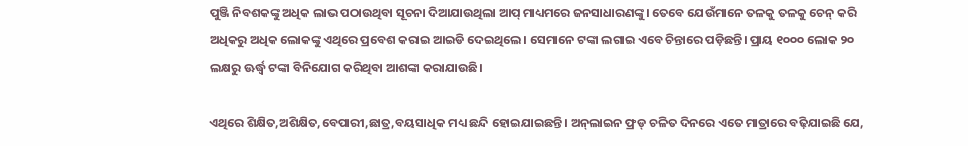ପୁଞ୍ଜି ନିବଶକଙ୍କୁ ଅଧିକ ଲାଭ ପଠାଉଥିବା ସୂଚନା ଦିଆଯାଉଥିଲା ଆପ୍‌ ମାଧ୍ୟମରେ ଜନସାଧାରଣଙ୍କୁ। ତେବେ ଯେଉଁମାନେ ତଳକୁ ତଳକୁ ଚେନ୍‌ କରି ଅଧିକରୁ ଅଧିକ ଲୋକଙ୍କୁ ଏଥିରେ ପ୍ରବେଶ କରାଇ ଆଇଡି ଦେଇଥିଲେ। ସେମାନେ ଟଙ୍କା ଲଗାଇ ଏବେ ଚିନ୍ତାରେ ପଡ଼ିଛନ୍ତି। ପ୍ରାୟ ୧୦୦୦ ଲୋକ ୨୦ ଲକ୍ଷରୁ ଊର୍ଦ୍ଧ୍ୱ ଟଙ୍କା ବିନିଯୋଗ କରିଥିବା ଆଶଙ୍କା କରାଯାଉଛି।

ଏଥିରେ ଶିକ୍ଷିତ,ଅଶିକ୍ଷିତ,ବେପାରୀ,ଛାତ୍ର,ବୟସାଧିକ ମଧ୍ୟ ଛନ୍ଦି ହୋଇଯାଇଛନ୍ତି। ଅନ୍‌ଲାଇନ ଫ୍ରଡ୍‌ ଚଳିତ ଦିନରେ ଏତେ ମାତ୍ରାରେ ବଢ଼ିଯାଇଛି ଯେ,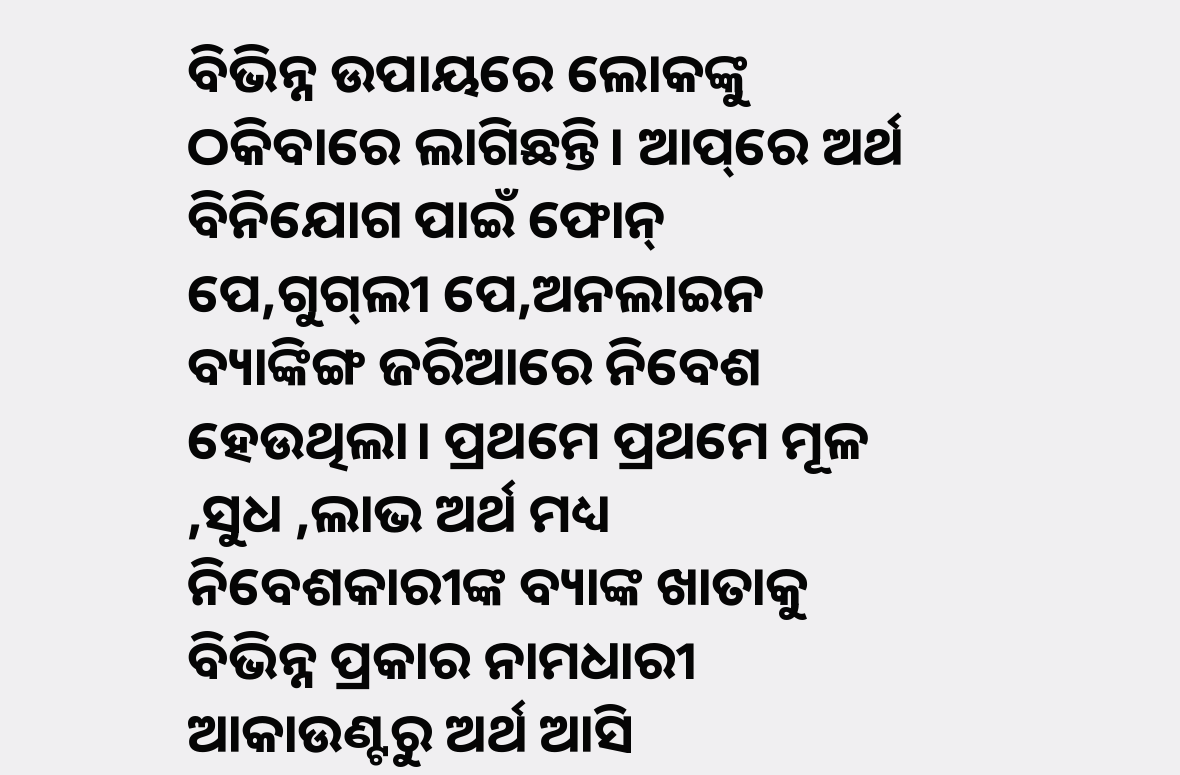ବିଭିନ୍ନ ଉପାୟରେ ଲୋକଙ୍କୁ ଠକିବାରେ ଲାଗିଛନ୍ତି। ଆପ୍‌ରେ ଅର୍ଥ ବିନିଯୋଗ ପାଇଁ ଫୋନ୍‌ ପେ,ଗୁଗ୍‌ଲୀ ପେ,ଅନଲାଇନ ବ୍ୟାଙ୍କିଙ୍ଗ ଜରିଆରେ ନିବେଶ ହେଉଥିଲା। ପ୍ରଥମେ ପ୍ରଥମେ ମୂଳ ,ସୁଧ ,ଲାଭ ଅର୍ଥ ମଧ୍ୟ ନିବେଶକାରୀଙ୍କ ବ୍ୟାଙ୍କ ଖାତାକୁ ବିଭିନ୍ନ ପ୍ରକାର ନାମଧାରୀ ଆକାଉଣ୍ଟରୁ ଅର୍ଥ ଆସି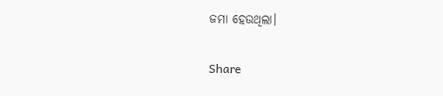ଜମା ହେଉଥିଲା।

Share